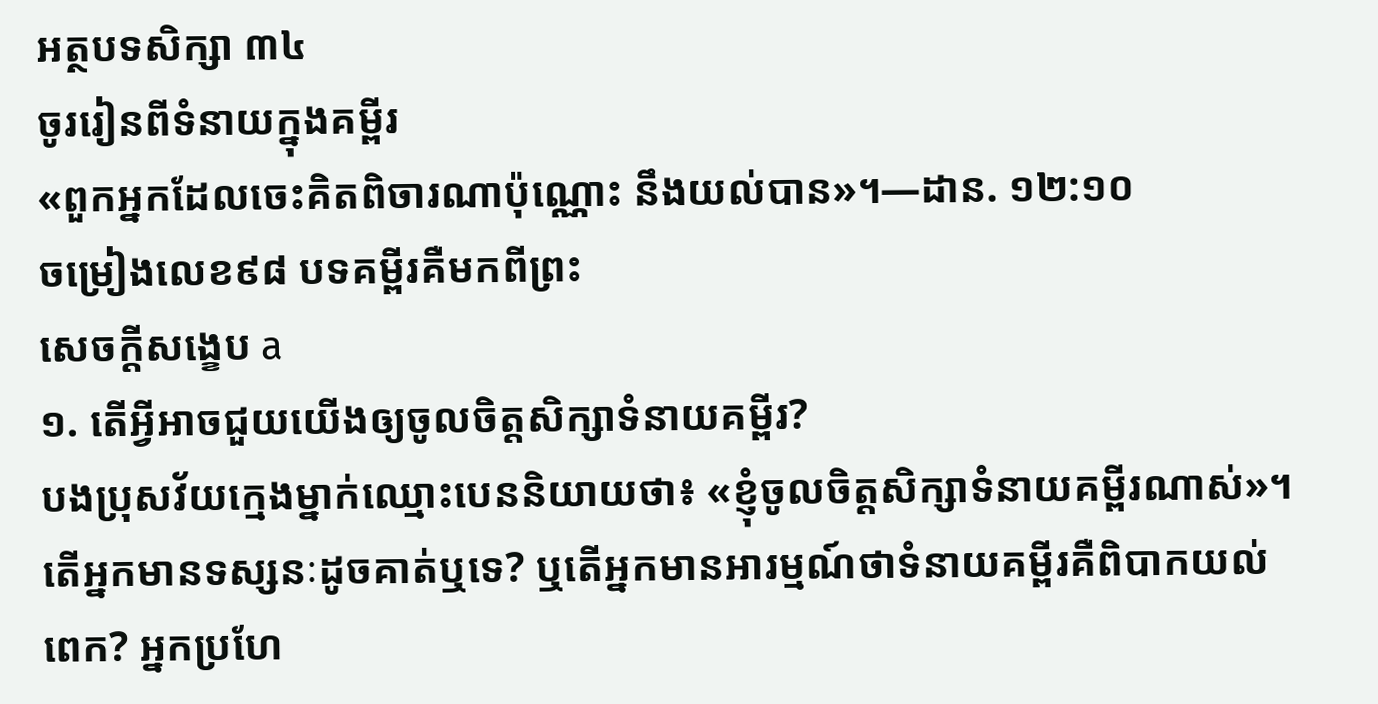អត្ថបទសិក្សា ៣៤
ចូររៀនពីទំនាយក្នុងគម្ពីរ
«ពួកអ្នកដែលចេះគិតពិចារណាប៉ុណ្ណោះ នឹងយល់បាន»។—ដាន. ១២:១០
ចម្រៀងលេខ៩៨ បទគម្ពីរគឺមកពីព្រះ
សេចក្ដីសង្ខេប a
១. តើអ្វីអាចជួយយើងឲ្យចូលចិត្តសិក្សាទំនាយគម្ពីរ?
បងប្រុសវ័យក្មេងម្នាក់ឈ្មោះបេននិយាយថា៖ «ខ្ញុំចូលចិត្តសិក្សាទំនាយគម្ពីរណាស់»។ តើអ្នកមានទស្សនៈដូចគាត់ឬទេ? ឬតើអ្នកមានអារម្មណ៍ថាទំនាយគម្ពីរគឺពិបាកយល់ពេក? អ្នកប្រហែ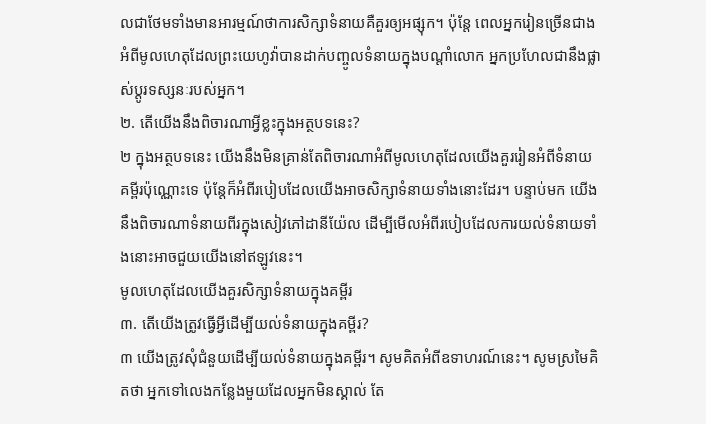លជាថែមទាំងមានអារម្មណ៍ថាការសិក្សាទំនាយគឺគួរឲ្យអផ្សុក។ ប៉ុន្តែ ពេលអ្នករៀនច្រើនជាងអំពីមូលហេតុដែលព្រះយេហូវ៉ាបានដាក់បញ្ចូលទំនាយក្នុងបណ្ដាំលោក អ្នកប្រហែលជានឹងផ្លាស់ប្ដូរទស្សនៈរបស់អ្នក។
២. តើយើងនឹងពិចារណាអ្វីខ្លះក្នុងអត្ថបទនេះ?
២ ក្នុងអត្ថបទនេះ យើងនឹងមិនគ្រាន់តែពិចារណាអំពីមូលហេតុដែលយើងគួររៀនអំពីទំនាយគម្ពីរប៉ុណ្ណោះទេ ប៉ុន្តែក៏អំពីរបៀបដែលយើងអាចសិក្សាទំនាយទាំងនោះដែរ។ បន្ទាប់មក យើងនឹងពិចារណាទំនាយពីរក្នុងសៀវភៅដានីយ៉ែល ដើម្បីមើលអំពីរបៀបដែលការយល់ទំនាយទាំងនោះអាចជួយយើងនៅឥឡូវនេះ។
មូលហេតុដែលយើងគួរសិក្សាទំនាយក្នុងគម្ពីរ
៣. តើយើងត្រូវធ្វើអ្វីដើម្បីយល់ទំនាយក្នុងគម្ពីរ?
៣ យើងត្រូវសុំជំនួយដើម្បីយល់ទំនាយក្នុងគម្ពីរ។ សូមគិតអំពីឧទាហរណ៍នេះ។ សូមស្រមៃគិតថា អ្នកទៅលេងកន្លែងមួយដែលអ្នកមិនស្គាល់ តែ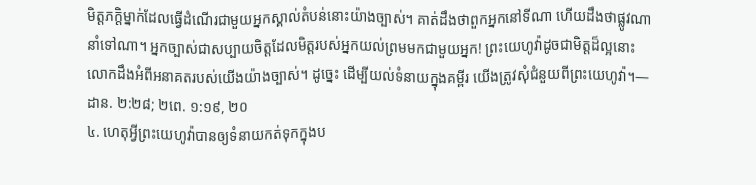មិត្តភក្ដិម្នាក់ដែលធ្វើដំណើរជាមួយអ្នកស្គាល់តំបន់នោះយ៉ាងច្បាស់។ គាត់ដឹងថាពួកអ្នកនៅទីណា ហើយដឹងថាផ្លូវណានាំទៅណា។ អ្នកច្បាស់ជាសប្បាយចិត្តដែលមិត្តរបស់អ្នកយល់ព្រមមកជាមួយអ្នក! ព្រះយេហូវ៉ាដូចជាមិត្តដ៏ល្អនោះ លោកដឹងអំពីអនាគតរបស់យើងយ៉ាងច្បាស់។ ដូច្នេះ ដើម្បីយល់ទំនាយក្នុងគម្ពីរ យើងត្រូវសុំជំនួយពីព្រះយេហូវ៉ា។—ដាន. ២:២៨; ២ពេ. ១:១៩, ២០
៤. ហេតុអ្វីព្រះយេហូវ៉ាបានឲ្យទំនាយកត់ទុកក្នុងប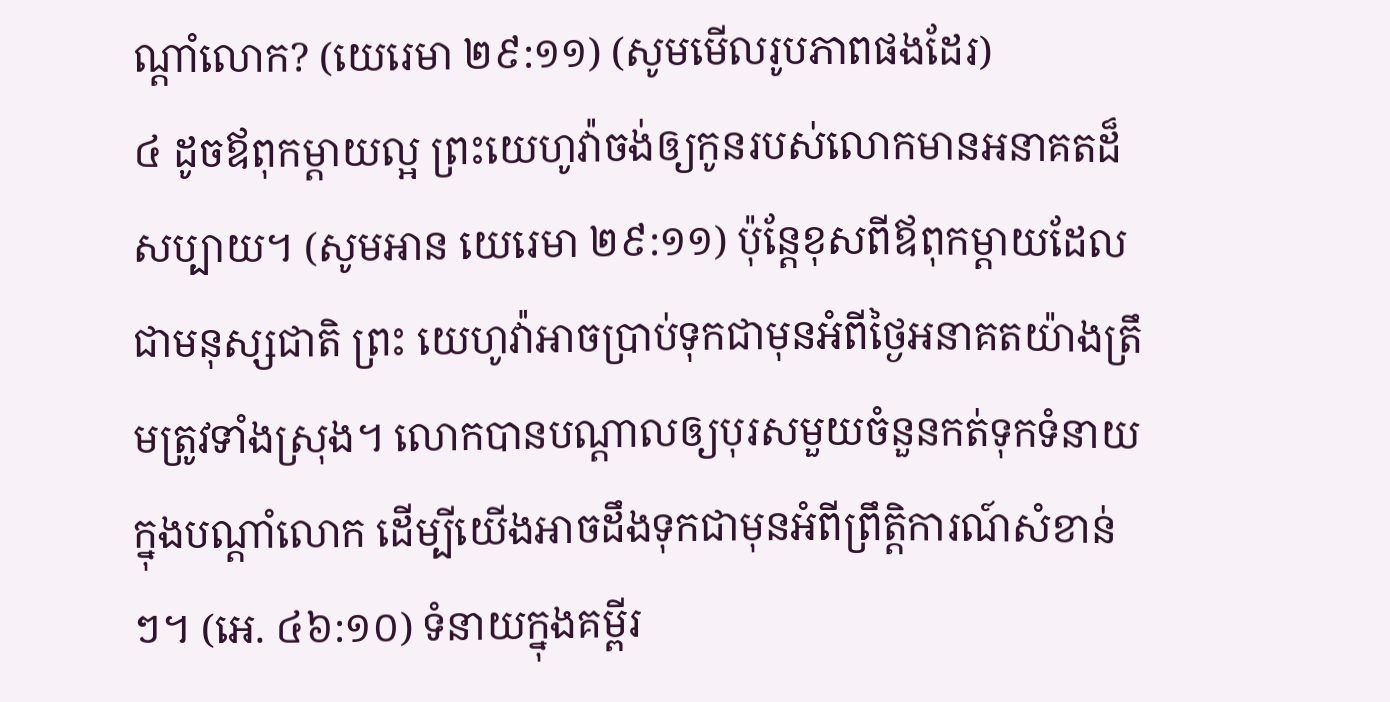ណ្ដាំលោក? (យេរេមា ២៩:១១) (សូមមើលរូបភាពផងដែរ)
៤ ដូចឪពុកម្ដាយល្អ ព្រះយេហូវ៉ាចង់ឲ្យកូនរបស់លោកមានអនាគតដ៏សប្បាយ។ (សូមអាន យេរេមា ២៩:១១) ប៉ុន្តែខុសពីឪពុកម្ដាយដែលជាមនុស្សជាតិ ព្រះ យេហូវ៉ាអាចប្រាប់ទុកជាមុនអំពីថ្ងៃអនាគតយ៉ាងត្រឹមត្រូវទាំងស្រុង។ លោកបានបណ្ដាលឲ្យបុរសមួយចំនួនកត់ទុកទំនាយក្នុងបណ្ដាំលោក ដើម្បីយើងអាចដឹងទុកជាមុនអំពីព្រឹត្តិការណ៍សំខាន់ៗ។ (អេ. ៤៦:១០) ទំនាយក្នុងគម្ពីរ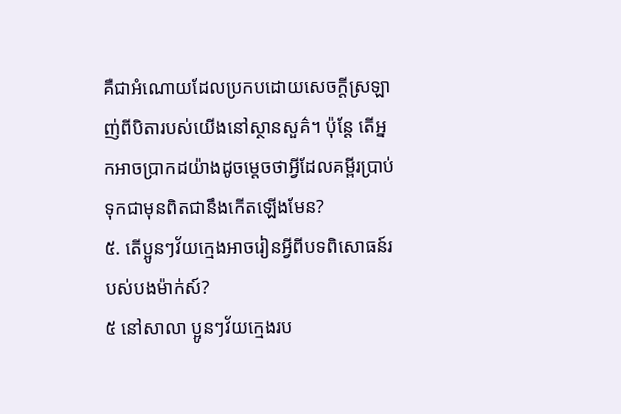គឺជាអំណោយដែលប្រកបដោយសេចក្ដីស្រឡាញ់ពីបិតារបស់យើងនៅស្ថានសួគ៌។ ប៉ុន្តែ តើអ្នកអាចប្រាកដយ៉ាងដូចម្ដេចថាអ្វីដែលគម្ពីរប្រាប់ទុកជាមុនពិតជានឹងកើតឡើងមែន?
៥. តើប្អូនៗវ័យក្មេងអាចរៀនអ្វីពីបទពិសោធន៍របស់បងម៉ាក់ស៍?
៥ នៅសាលា ប្អូនៗវ័យក្មេងរប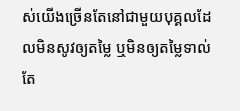ស់យើងច្រើនតែនៅជាមួយបុគ្គលដែលមិនសូវឲ្យតម្លៃ ឬមិនឲ្យតម្លៃទាល់តែ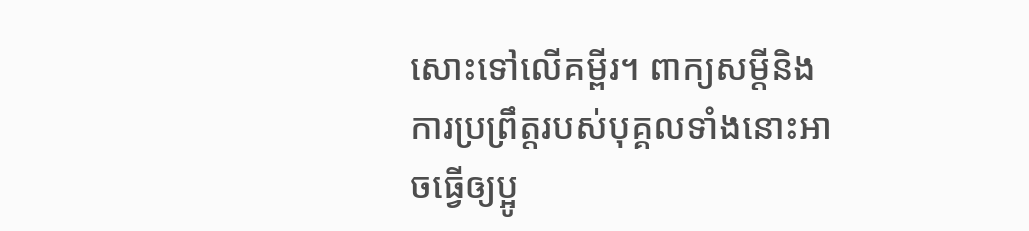សោះទៅលើគម្ពីរ។ ពាក្យសម្ដីនិងការប្រព្រឹត្តរបស់បុគ្គលទាំងនោះអាចធ្វើឲ្យប្អូ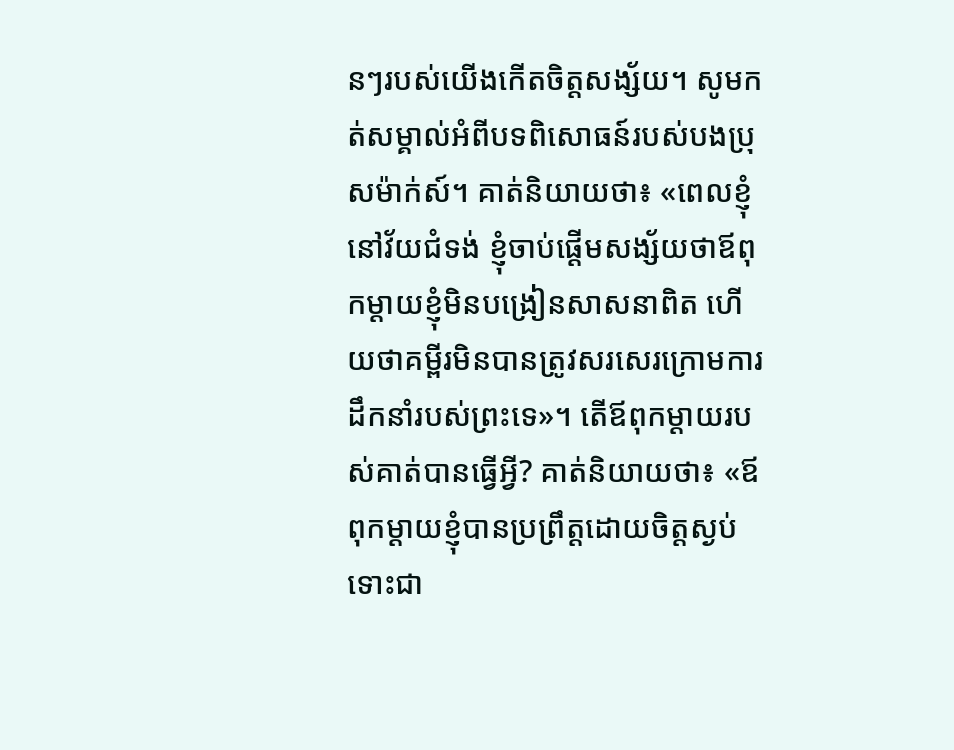នៗរបស់យើងកើតចិត្តសង្ស័យ។ សូមកត់សម្គាល់អំពីបទពិសោធន៍របស់បងប្រុសម៉ាក់ស៍។ គាត់និយាយថា៖ «ពេលខ្ញុំនៅវ័យជំទង់ ខ្ញុំចាប់ផ្ដើមសង្ស័យថាឪពុកម្ដាយខ្ញុំមិនបង្រៀនសាសនាពិត ហើយថាគម្ពីរមិនបានត្រូវសរសេរក្រោមការដឹកនាំរបស់ព្រះទេ»។ តើឪពុកម្ដាយរបស់គាត់បានធ្វើអ្វី? គាត់និយាយថា៖ «ឪពុកម្ដាយខ្ញុំបានប្រព្រឹត្តដោយចិត្តស្ងប់ ទោះជា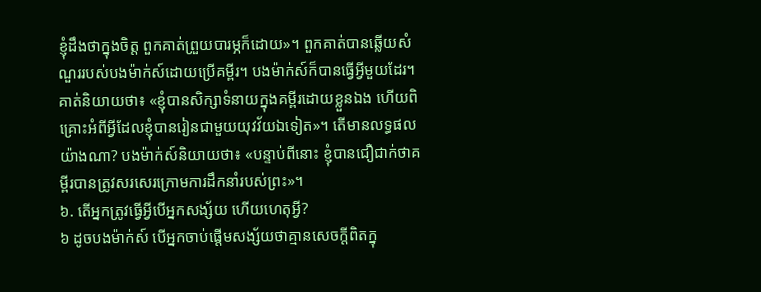ខ្ញុំដឹងថាក្នុងចិត្ត ពួកគាត់ព្រួយបារម្ភក៏ដោយ»។ ពួកគាត់បានឆ្លើយសំណួររបស់បងម៉ាក់ស៍ដោយប្រើគម្ពីរ។ បងម៉ាក់ស៍ក៏បានធ្វើអ្វីមួយដែរ។ គាត់និយាយថា៖ «ខ្ញុំបានសិក្សាទំនាយក្នុងគម្ពីរដោយខ្លួនឯង ហើយពិគ្រោះអំពីអ្វីដែលខ្ញុំបានរៀនជាមួយយុវវ័យឯទៀត»។ តើមានលទ្ធផលយ៉ាងណា? បងម៉ាក់ស៍និយាយថា៖ «បន្ទាប់ពីនោះ ខ្ញុំបានជឿជាក់ថាគម្ពីរបានត្រូវសរសេរក្រោមការដឹកនាំរបស់ព្រះ»។
៦. តើអ្នកត្រូវធ្វើអ្វីបើអ្នកសង្ស័យ ហើយហេតុអ្វី?
៦ ដូចបងម៉ាក់ស៍ បើអ្នកចាប់ផ្ដើមសង្ស័យថាគ្មានសេចក្ដីពិតក្នុ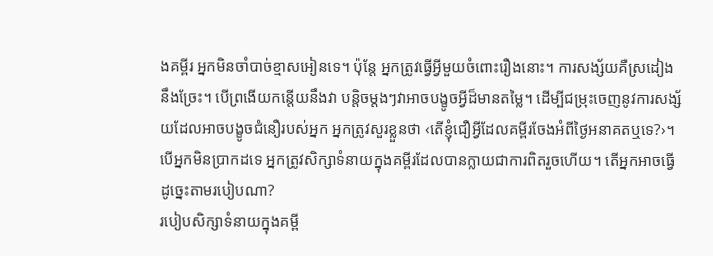ងគម្ពីរ អ្នកមិនចាំបាច់ខ្មាសអៀនទេ។ ប៉ុន្តែ អ្នកត្រូវធ្វើអ្វីមួយចំពោះរឿងនោះ។ ការសង្ស័យគឺស្រដៀងនឹងច្រែះ។ បើព្រងើយកន្តើយនឹងវា បន្តិចម្ដងៗវាអាចបង្ខូចអ្វីដ៏មានតម្លៃ។ ដើម្បីជម្រុះចេញនូវការសង្ស័យដែលអាចបង្ខូចជំនឿរបស់អ្នក អ្នកត្រូវសួរខ្លួនថា ‹តើខ្ញុំជឿអ្វីដែលគម្ពីរចែងអំពីថ្ងៃអនាគតឬទេ?›។ បើអ្នកមិនប្រាកដទេ អ្នកត្រូវសិក្សាទំនាយក្នុងគម្ពីរដែលបានក្លាយជាការពិតរួចហើយ។ តើអ្នកអាចធ្វើដូច្នេះតាមរបៀបណា?
របៀបសិក្សាទំនាយក្នុងគម្ពី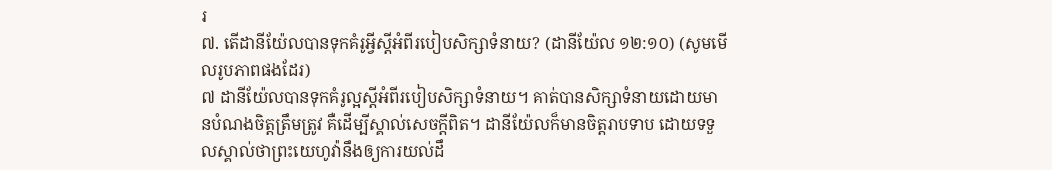រ
៧. តើដានីយ៉ែលបានទុកគំរូអ្វីស្ដីអំពីរបៀបសិក្សាទំនាយ? (ដានីយ៉ែល ១២:១០) (សូមមើលរូបភាពផងដែរ)
៧ ដានីយ៉ែលបានទុកគំរូល្អស្ដីអំពីរបៀបសិក្សាទំនាយ។ គាត់បានសិក្សាទំនាយដោយមានបំណងចិត្តត្រឹមត្រូវ គឺដើម្បីស្គាល់សេចក្ដីពិត។ ដានីយ៉ែលក៏មានចិត្តរាបទាប ដោយទទួលស្គាល់ថាព្រះយេហូវ៉ានឹងឲ្យការយល់ដឹ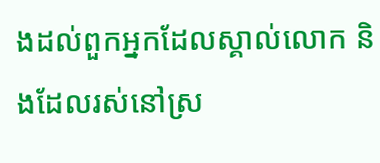ងដល់ពួកអ្នកដែលស្គាល់លោក និងដែលរស់នៅស្រ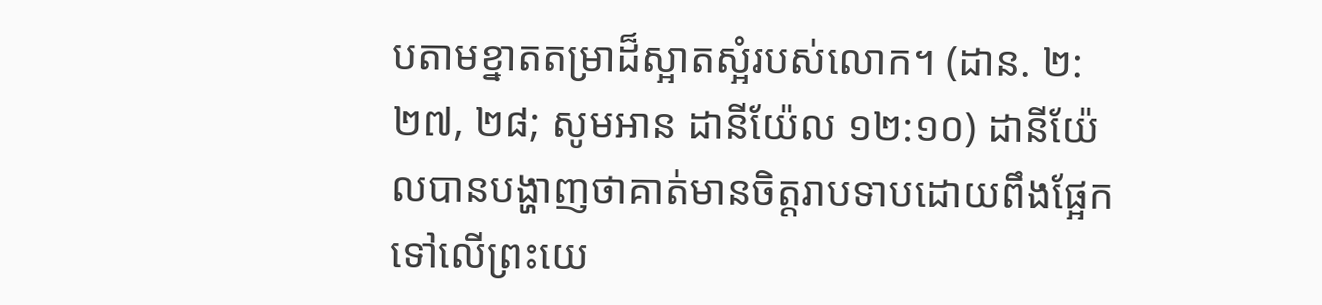បតាមខ្នាតតម្រាដ៏ស្អាតស្អំរបស់លោក។ (ដាន. ២:២៧, ២៨; សូមអាន ដានីយ៉ែល ១២:១០) ដានីយ៉ែលបានបង្ហាញថាគាត់មានចិត្តរាបទាបដោយពឹងផ្អែកទៅលើព្រះយេ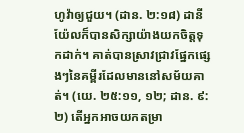ហូវ៉ាឲ្យជួយ។ (ដាន. ២:១៨) ដានីយ៉ែលក៏បានសិក្សាយ៉ាងយកចិត្តទុកដាក់។ គាត់បានស្រាវជ្រាវផ្នែកផ្សេងៗនៃគម្ពីរដែលមាននៅសម័យគាត់។ (យេ. ២៥:១១, ១២; ដាន. ៩:២) តើអ្នកអាចយកតម្រា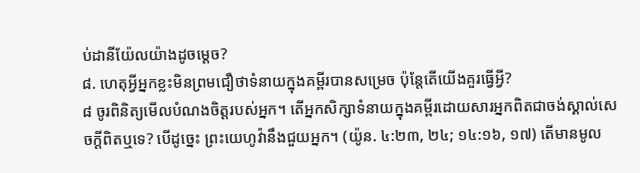ប់ដានីយ៉ែលយ៉ាងដូចម្ដេច?
៨. ហេតុអ្វីអ្នកខ្លះមិនព្រមជឿថាទំនាយក្នុងគម្ពីរបានសម្រេច ប៉ុន្តែតើយើងគួរធ្វើអ្វី?
៨ ចូរពិនិត្យមើលបំណងចិត្តរបស់អ្នក។ តើអ្នកសិក្សាទំនាយក្នុងគម្ពីរដោយសារអ្នកពិតជាចង់ស្គាល់សេចក្ដីពិតឬទេ? បើដូច្នេះ ព្រះយេហូវ៉ានឹងជួយអ្នក។ (យ៉ូន. ៤:២៣, ២៤; ១៤:១៦, ១៧) តើមានមូល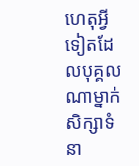ហេតុអ្វីទៀតដែលបុគ្គលណាម្នាក់ សិក្សាទំនា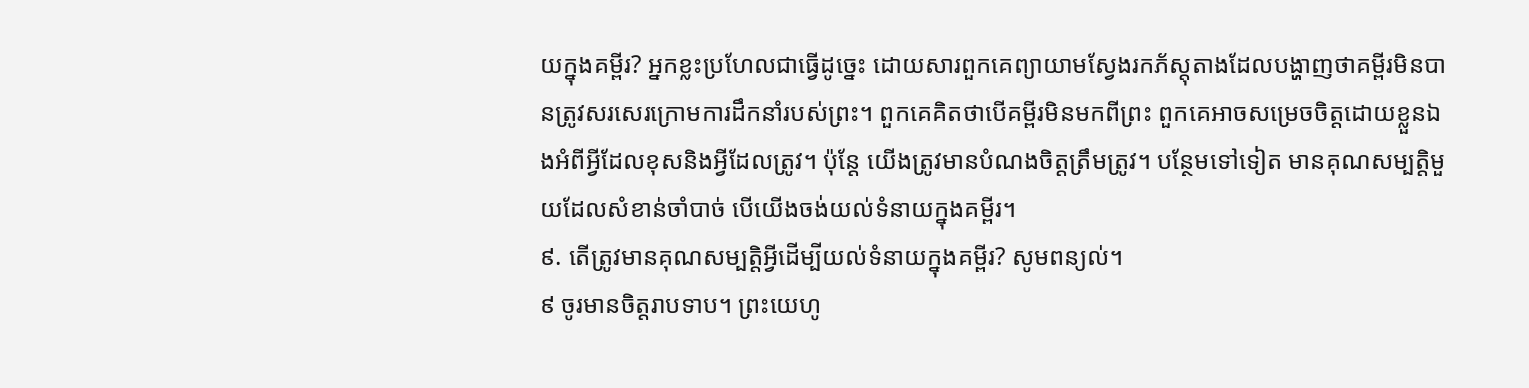យក្នុងគម្ពីរ? អ្នកខ្លះប្រហែលជាធ្វើដូច្នេះ ដោយសារពួកគេព្យាយាមស្វែងរកភ័ស្តុតាងដែលបង្ហាញថាគម្ពីរមិនបានត្រូវសរសេរក្រោមការដឹកនាំរបស់ព្រះ។ ពួកគេគិតថាបើគម្ពីរមិនមកពីព្រះ ពួកគេអាចសម្រេចចិត្តដោយខ្លួនឯងអំពីអ្វីដែលខុសនិងអ្វីដែលត្រូវ។ ប៉ុន្តែ យើងត្រូវមានបំណងចិត្តត្រឹមត្រូវ។ បន្ថែមទៅទៀត មានគុណសម្បត្តិមួយដែលសំខាន់ចាំបាច់ បើយើងចង់យល់ទំនាយក្នុងគម្ពីរ។
៩. តើត្រូវមានគុណសម្បត្តិអ្វីដើម្បីយល់ទំនាយក្នុងគម្ពីរ? សូមពន្យល់។
៩ ចូរមានចិត្តរាបទាប។ ព្រះយេហូ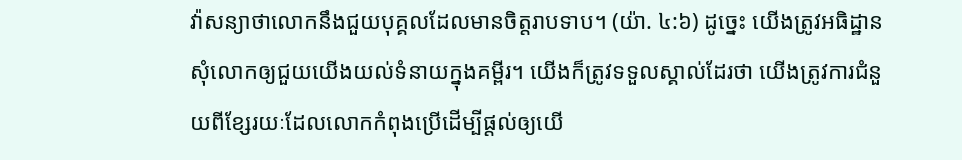វ៉ាសន្យាថាលោកនឹងជួយបុគ្គលដែលមានចិត្តរាបទាប។ (យ៉ា. ៤:៦) ដូច្នេះ យើងត្រូវអធិដ្ឋានសុំលោកឲ្យជួយយើងយល់ទំនាយក្នុងគម្ពីរ។ យើងក៏ត្រូវទទួលស្គាល់ដែរថា យើងត្រូវការជំនួយពីខ្សែរយៈដែលលោកកំពុងប្រើដើម្បីផ្ដល់ឲ្យយើ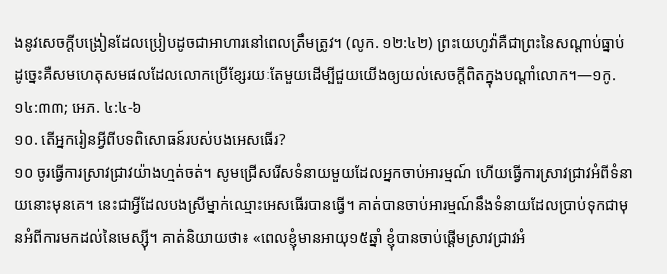ងនូវសេចក្ដីបង្រៀនដែលប្រៀបដូចជាអាហារនៅពេលត្រឹមត្រូវ។ (លូក. ១២:៤២) ព្រះយេហូវ៉ាគឺជាព្រះនៃសណ្ដាប់ធ្នាប់ ដូច្នេះគឺសមហេតុសមផលដែលលោកប្រើខ្សែរយៈតែមួយដើម្បីជួយយើងឲ្យយល់សេចក្ដីពិតក្នុងបណ្ដាំលោក។—១កូ. ១៤:៣៣; អេភ. ៤:៤-៦
១០. តើអ្នករៀនអ្វីពីបទពិសោធន៍របស់បងអេសធើរ?
១០ ចូរធ្វើការស្រាវជ្រាវយ៉ាងហ្មត់ចត់។ សូមជ្រើសរើសទំនាយមួយដែលអ្នកចាប់អារម្មណ៍ ហើយធ្វើការស្រាវជ្រាវអំពីទំនាយនោះមុនគេ។ នេះជាអ្វីដែលបងស្រីម្នាក់ឈ្មោះអេសធើរបានធ្វើ។ គាត់បានចាប់អារម្មណ៍នឹងទំនាយដែលប្រាប់ទុកជាមុនអំពីការមកដល់នៃមេស្ស៊ី។ គាត់និយាយថា៖ «ពេលខ្ញុំមានអាយុ១៥ឆ្នាំ ខ្ញុំបានចាប់ផ្ដើមស្រាវជ្រាវអំ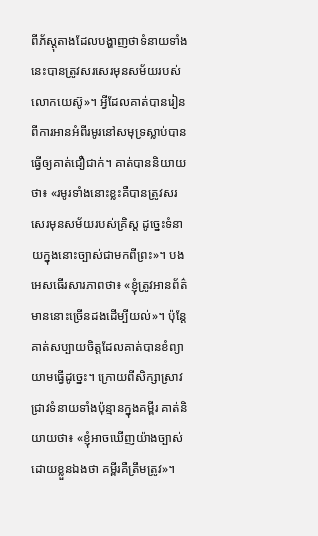ពីភ័ស្តុតាងដែលបង្ហាញថាទំនាយទាំងនេះបានត្រូវសរសេរមុនសម័យរបស់លោកយេស៊ូ»។ អ្វីដែលគាត់បានរៀនពីការអានអំពីរមូរនៅសមុទ្រស្លាប់បានធ្វើឲ្យគាត់ជឿជាក់។ គាត់បាននិយាយថា៖ «រមូរទាំងនោះខ្លះគឺបានត្រូវសរសេរមុនសម័យរបស់គ្រិស្ត ដូច្នេះទំនាយក្នុងនោះច្បាស់ជាមកពីព្រះ»។ បងអេសធើរសារភាពថា៖ «ខ្ញុំត្រូវអានព័ត៌មាននោះច្រើនដងដើម្បីយល់»។ ប៉ុន្តែ គាត់សប្បាយចិត្តដែលគាត់បានខំព្យាយាមធ្វើដូច្នេះ។ ក្រោយពីសិក្សាស្រាវជ្រាវទំនាយទាំងប៉ុន្មានក្នុងគម្ពីរ គាត់និយាយថា៖ «ខ្ញុំអាចឃើញយ៉ាងច្បាស់ដោយខ្លួនឯងថា គម្ពីរគឺត្រឹមត្រូវ»។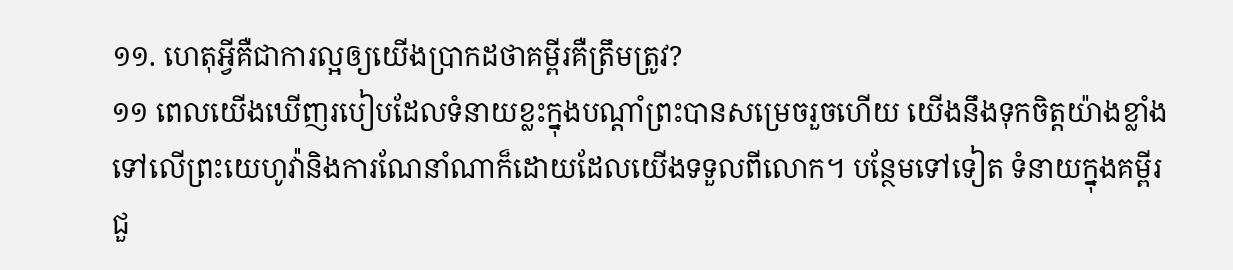១១. ហេតុអ្វីគឺជាការល្អឲ្យយើងប្រាកដថាគម្ពីរគឺត្រឹមត្រូវ?
១១ ពេលយើងឃើញរបៀបដែលទំនាយខ្លះក្នុងបណ្ដាំព្រះបានសម្រេចរួចហើយ យើងនឹងទុកចិត្តយ៉ាងខ្លាំងទៅលើព្រះយេហូវ៉ានិងការណែនាំណាក៏ដោយដែលយើងទទួលពីលោក។ បន្ថែមទៅទៀត ទំនាយក្នុងគម្ពីរជួ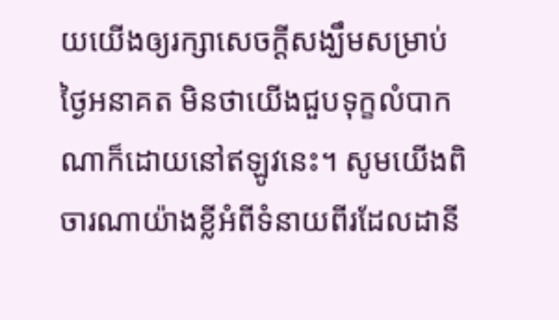យយើងឲ្យរក្សាសេចក្ដីសង្ឃឹមសម្រាប់ថ្ងៃអនាគត មិនថាយើងជួបទុក្ខលំបាកណាក៏ដោយនៅឥឡូវនេះ។ សូមយើងពិចារណាយ៉ាងខ្លីអំពីទំនាយពីរដែលដានី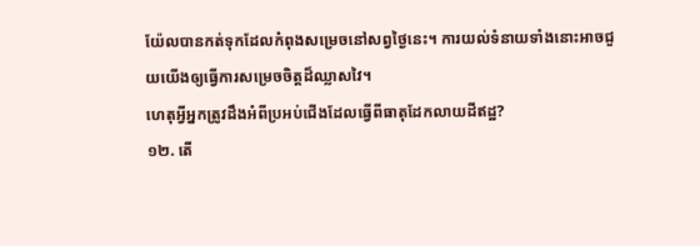យ៉ែលបានកត់ទុកដែលកំពុងសម្រេចនៅសព្វថ្ងៃនេះ។ ការយល់ទំនាយទាំងនោះអាចជួយយើងឲ្យធ្វើការសម្រេចចិត្តដ៏ឈ្លាសវៃ។
ហេតុអ្វីអ្នកត្រូវដឹងអំពីប្រអប់ជើងដែលធ្វើពីធាតុដែកលាយដីឥដ្ឋ?
១២. តើ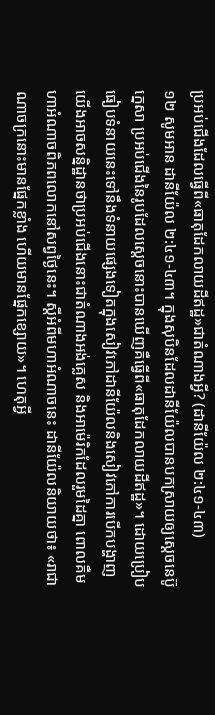ប្រអប់ជើងដែលធ្វើពី«ធាតុដែកលាយដីឥដ្ឋ»ជាតំណាងអ្វី? (ដានីយ៉ែល ២:៤១-៤៣)
១២ សូមអាន ដានីយ៉ែល ២:៤១-៤៣។ ក្នុងសុបិនដែលដានីយ៉ែលបានបកស្រាយឲ្យស្ដេចនេប៊ូក្នេសា ប្រអប់ជើងនៃរូបដែលស្ដេចនោះបានឃើញគឺធ្វើពី«ធាតុដែកលាយដីឥដ្ឋ»។ ដោយប្រៀបធៀបទំនាយនេះទៅនឹងទំនាយផ្សេងទៀតក្នុងសៀវភៅដានីយ៉ែលនិងសៀវភៅការបើកបង្ហាញ យើងអាចសន្និដ្ឋានថាប្រអប់ជើងនោះជាតំណាងអង់គ្លេស និងអាម៉េរិកដែលរួមដៃគ្នា ពោលគឺមហាអំណាចពិភពលោកនៅសព្វថ្ងៃនេះ។ ស្ដីអំពីមហាអំណាចនេះ ដានីយ៉ែលនិយាយថា៖ «រាជាណាចក្រនោះមានផ្នែកខ្លាំង ហើយមានផ្នែកខ្សោយ»។ ហេតុអ្វី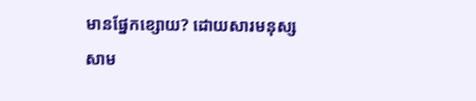មានផ្នែកខ្សោយ? ដោយសារមនុស្សសាម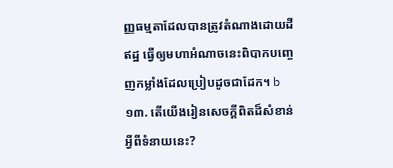ញ្ញធម្មតាដែលបានត្រូវតំណាងដោយដីឥដ្ឋ ធ្វើឲ្យមហាអំណាចនេះពិបាកបញ្ចេញកម្លាំងដែលប្រៀបដូចជាដែក។ b
១៣. តើយើងរៀនសេចក្ដីពិតដ៏សំខាន់អ្វីពីទំនាយនេះ?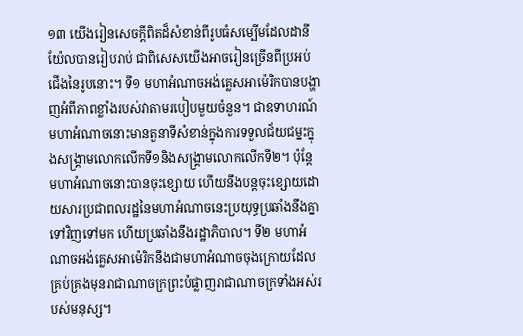១៣ យើងរៀនសេចក្ដីពិតដ៏សំខាន់ពីរូបធំសម្បើមដែលដានីយ៉ែលបានរៀបរាប់ ជាពិសេសយើងអាចរៀនច្រើនពីប្រអប់ជើងនៃរូបនោះ។ ទី១ មហាអំណាចអង់គ្លេសអាម៉េរិកបានបង្ហាញអំពីភាពខ្លាំងរបស់វាតាមរបៀបមួយចំនួន។ ជាឧទាហរណ៍ មហាអំណាចនោះមានតួនាទីសំខាន់ក្នុងការទទួលជ័យជម្នះក្នុងសង្គ្រាមលោកលើកទី១និងសង្គ្រាមលោកលើកទី២។ ប៉ុន្តែ មហាអំណាចនោះបានចុះខ្សោយ ហើយនឹងបន្តចុះខ្សោយដោយសារប្រជាពលរដ្ឋនៃមហាអំណាចនេះប្រយុទ្ធប្រឆាំងនឹងគ្នាទៅវិញទៅមក ហើយប្រឆាំងនឹងរដ្ឋាភិបាល។ ទី២ មហាអំណាចអង់គ្លេសអាម៉េរិកនឹងជាមហាអំណាចចុងក្រោយដែលគ្រប់គ្រងមុនរាជាណាចក្រព្រះបំផ្លាញរាជាណាចក្រទាំងអស់របស់មនុស្ស។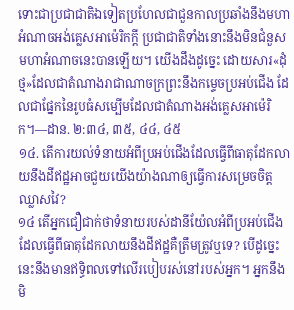ទោះជាប្រជាជាតិឯទៀតប្រហែលជាជួនកាលប្រឆាំងនឹងមហាអំណាចអង់គ្លេសអាម៉េរិកក្ដី ប្រជាជាតិទាំងនោះនឹងមិនជំនួសមហាអំណាចនេះបានឡើយ។ យើងដឹងដូច្នេះ ដោយសារ«ដុំថ្ម»ដែលជាតំណាងរាជាណាចក្រព្រះនឹងកម្ទេចប្រអប់ជើង ដែលជាផ្នែកនៃរូបធំសម្បើមដែលជាតំណាងអង់គ្លេសអាម៉េរិក។—ដាន. ២:៣៤, ៣៥, ៤៤, ៤៥
១៤. តើការយល់ទំនាយអំពីប្រអប់ជើងដែលធ្វើពីធាតុដែកលាយនឹងដីឥដ្ឋអាចជួយយើងយ៉ាងណាឲ្យធ្វើការសម្រេចចិត្តឈ្លាសវៃ?
១៤ តើអ្នកជឿជាក់ថាទំនាយរបស់ដានីយ៉ែលអំពីប្រអប់ជើងដែលធ្វើពីធាតុដែកលាយនឹងដីឥដ្ឋគឺត្រឹមត្រូវឬទេ? បើដូច្នេះ នេះនឹងមានឥទ្ធិពលទៅលើរបៀបរស់នៅរបស់អ្នក។ អ្នកនឹងមិ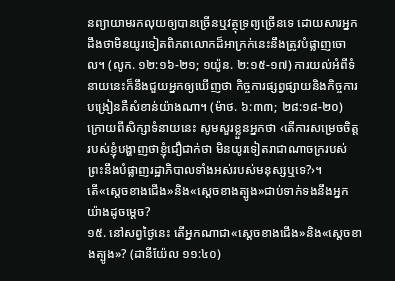នព្យាយាមរកលុយឲ្យបានច្រើនឬវត្ថុទ្រព្យច្រើនទេ ដោយសារអ្នកដឹងថាមិនយូរទៀតពិភពលោកដ៏អាក្រក់នេះនឹងត្រូវបំផ្លាញចោល។ (លូក. ១២:១៦-២១; ១យ៉ូន. ២:១៥-១៧) ការយល់អំពីទំនាយនេះក៏នឹងជួយអ្នកឲ្យឃើញថា កិច្ចការផ្សព្វផ្សាយនិងកិច្ចការបង្រៀនគឺសំខាន់យ៉ាងណា។ (ម៉ាថ. ៦:៣៣; ២៨:១៨-២០) ក្រោយពីសិក្សាទំនាយនេះ សូមសួរខ្លួនអ្នកថា ‹តើការសម្រេចចិត្តរបស់ខ្ញុំបង្ហាញថាខ្ញុំជឿជាក់ថា មិនយូរទៀតរាជាណាចក្ររបស់ព្រះនឹងបំផ្លាញរដ្ឋាភិបាលទាំងអស់របស់មនុស្សឬទេ?›។
តើ«ស្ដេចខាងជើង»និង«ស្ដេចខាងត្បូង»ជាប់ទាក់ទងនឹងអ្នកយ៉ាងដូចម្ដេច?
១៥. នៅសព្វថ្ងៃនេះ តើអ្នកណាជា«ស្ដេចខាងជើង»និង«ស្ដេចខាងត្បូង»? (ដានីយ៉ែល ១១:៤០)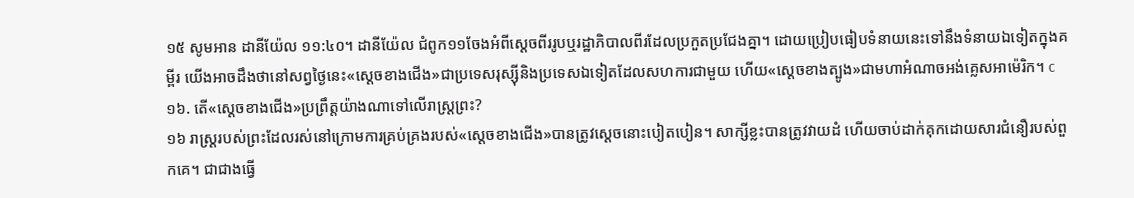១៥ សូមអាន ដានីយ៉ែល ១១:៤០។ ដានីយ៉ែល ជំពូក១១ចែងអំពីស្ដេចពីររូបឬរដ្ឋាភិបាលពីរដែលប្រកួតប្រជែងគ្នា។ ដោយប្រៀបធៀបទំនាយនេះទៅនឹងទំនាយឯទៀតក្នុងគម្ពីរ យើងអាចដឹងថានៅសព្វថ្ងៃនេះ«ស្ដេចខាងជើង»ជាប្រទេសរុស្ស៊ីនិងប្រទេសឯទៀតដែលសហការជាមួយ ហើយ«ស្ដេចខាងត្បូង»ជាមហាអំណាចអង់គ្លេសអាម៉េរិក។ c
១៦. តើ«ស្ដេចខាងជើង»ប្រព្រឹត្តយ៉ាងណាទៅលើរាស្ត្រព្រះ?
១៦ រាស្ត្ររបស់ព្រះដែលរស់នៅក្រោមការគ្រប់គ្រងរបស់«ស្ដេចខាងជើង»បានត្រូវស្ដេចនោះបៀតបៀន។ សាក្សីខ្លះបានត្រូវវាយដំ ហើយចាប់ដាក់គុកដោយសារជំនឿរបស់ពួកគេ។ ជាជាងធ្វើ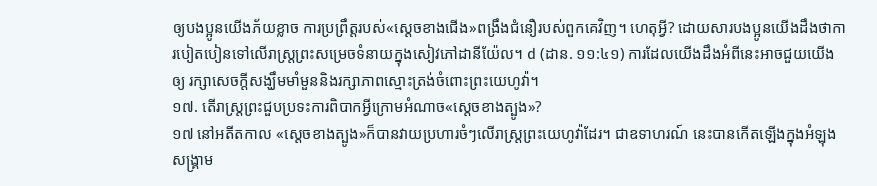ឲ្យបងប្អូនយើងភ័យខ្លាច ការប្រព្រឹត្តរបស់«ស្ដេចខាងជើង»ពង្រឹងជំនឿរបស់ពួកគេវិញ។ ហេតុអ្វី? ដោយសារបងប្អូនយើងដឹងថាការបៀតបៀនទៅលើរាស្ត្រព្រះសម្រេចទំនាយក្នុងសៀវភៅដានីយ៉ែល។ d (ដាន. ១១:៤១) ការដែលយើងដឹងអំពីនេះអាចជួយយើងឲ្យ រក្សាសេចក្ដីសង្ឃឹមមាំមួននិងរក្សាភាពស្មោះត្រង់ចំពោះព្រះយេហូវ៉ា។
១៧. តើរាស្ត្រព្រះជួបប្រទះការពិបាកអ្វីក្រោមអំណាច«ស្ដេចខាងត្បូង»?
១៧ នៅអតីតកាល «ស្ដេចខាងត្បូង»ក៏បានវាយប្រហារចំៗលើរាស្ត្រព្រះយេហូវ៉ាដែរ។ ជាឧទាហរណ៍ នេះបានកើតឡើងក្នុងអំឡុងសង្គ្រាម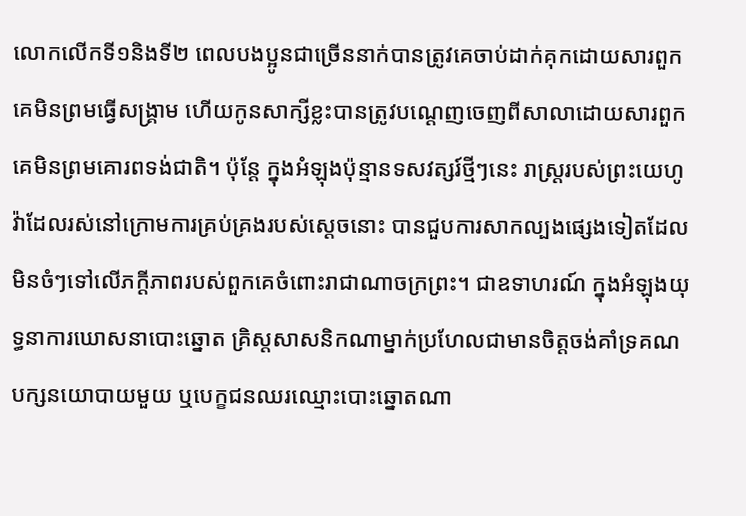លោកលើកទី១និងទី២ ពេលបងប្អូនជាច្រើននាក់បានត្រូវគេចាប់ដាក់គុកដោយសារពួកគេមិនព្រមធ្វើសង្គ្រាម ហើយកូនសាក្សីខ្លះបានត្រូវបណ្ដេញចេញពីសាលាដោយសារពួកគេមិនព្រមគោរពទង់ជាតិ។ ប៉ុន្តែ ក្នុងអំឡុងប៉ុន្មានទសវត្សរ៍ថ្មីៗនេះ រាស្ត្ររបស់ព្រះយេហូវ៉ាដែលរស់នៅក្រោមការគ្រប់គ្រងរបស់ស្ដេចនោះ បានជួបការសាកល្បងផ្សេងទៀតដែលមិនចំៗទៅលើភក្ដីភាពរបស់ពួកគេចំពោះរាជាណាចក្រព្រះ។ ជាឧទាហរណ៍ ក្នុងអំឡុងយុទ្ធនាការឃោសនាបោះឆ្នោត គ្រិស្តសាសនិកណាម្នាក់ប្រហែលជាមានចិត្តចង់គាំទ្រគណបក្សនយោបាយមួយ ឬបេក្ខជនឈរឈ្មោះបោះឆ្នោតណា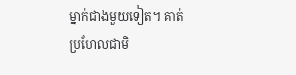ម្នាក់ជាងមួយទៀត។ គាត់ប្រហែលជាមិ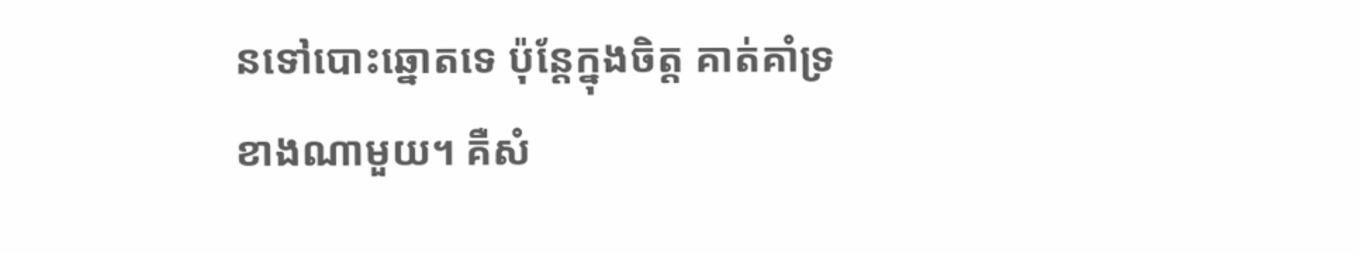នទៅបោះឆ្នោតទេ ប៉ុន្តែក្នុងចិត្ត គាត់គាំទ្រខាងណាមួយ។ គឺសំ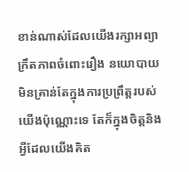ខាន់ណាស់ដែលយើងរក្សាអព្យាក្រឹតភាពចំពោះរឿង នយោបាយ មិនគ្រាន់តែក្នុងការប្រព្រឹត្តរបស់យើងប៉ុណ្ណោះទេ តែក៏ក្នុងចិត្តនិងអ្វីដែលយើងគិត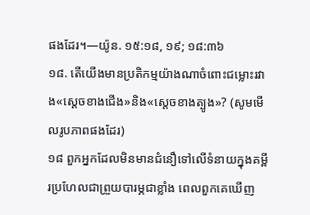ផងដែរ។—យ៉ូន. ១៥:១៨, ១៩; ១៨:៣៦
១៨. តើយើងមានប្រតិកម្មយ៉ាងណាចំពោះជម្លោះរវាង«ស្ដេចខាងជើង»និង«ស្ដេចខាងត្បូង»? (សូមមើលរូបភាពផងដែរ)
១៨ ពួកអ្នកដែលមិនមានជំនឿទៅលើទំនាយក្នុងគម្ពីរប្រហែលជាព្រួយបារម្ភជាខ្លាំង ពេលពួកគេឃើញ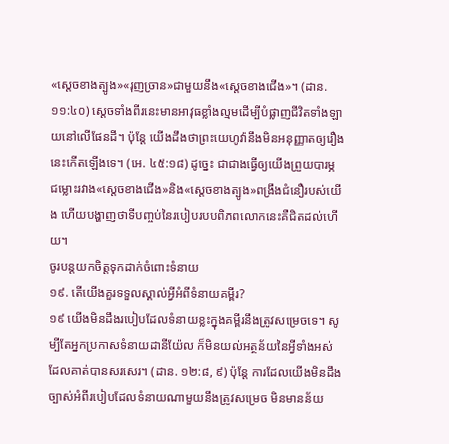«ស្ដេចខាងត្បូង»«រុញច្រាន»ជាមួយនឹង«ស្ដេចខាងជើង»។ (ដាន. ១១:៤០) ស្ដេចទាំងពីរនេះមានអាវុធខ្លាំងល្មមដើម្បីបំផ្លាញជីវិតទាំងឡាយនៅលើផែនដី។ ប៉ុន្តែ យើងដឹងថាព្រះយេហូវ៉ានឹងមិនអនុញ្ញាតឲ្យរឿងនេះកើតឡើងទេ។ (អេ. ៤៥:១៨) ដូច្នេះ ជាជាងធ្វើឲ្យយើងព្រួយបារម្ភ ជម្លោះរវាង«ស្ដេចខាងជើង»និង«ស្ដេចខាងត្បូង»ពង្រឹងជំនឿរបស់យើង ហើយបង្ហាញថាទីបញ្ចប់នៃរបៀបរបបពិភពលោកនេះគឺជិតដល់ហើយ។
ចូរបន្តយកចិត្តទុកដាក់ចំពោះទំនាយ
១៩. តើយើងគួរទទួលស្គាល់អ្វីអំពីទំនាយគម្ពីរ?
១៩ យើងមិនដឹងរបៀបដែលទំនាយខ្លះក្នុងគម្ពីរនឹងត្រូវសម្រេចទេ។ សូម្បីតែអ្នកប្រកាសទំនាយដានីយ៉ែល ក៏មិនយល់អត្ថន័យនៃអ្វីទាំងអស់ដែលគាត់បានសរសេរ។ (ដាន. ១២:៨, ៩) ប៉ុន្តែ ការដែលយើងមិនដឹងច្បាស់អំពីរបៀបដែលទំនាយណាមួយនឹងត្រូវសម្រេច មិនមានន័យ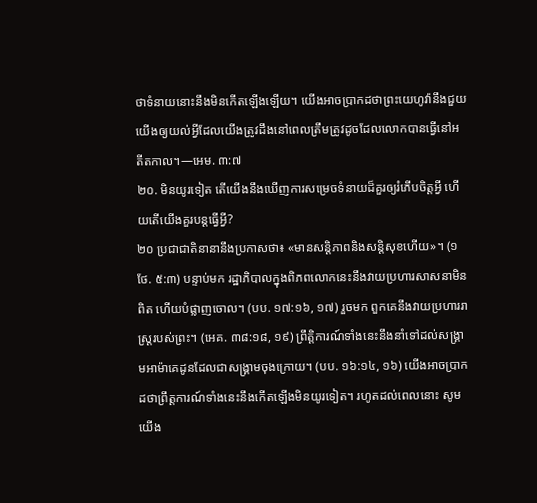ថាទំនាយនោះនឹងមិនកើតឡើងឡើយ។ យើងអាចប្រាកដថាព្រះយេហូវ៉ានឹងជួយយើងឲ្យយល់អ្វីដែលយើងត្រូវដឹងនៅពេលត្រឹមត្រូវដូចដែលលោកបានធ្វើនៅអតីតកាល។—អេម. ៣:៧
២០. មិនយូរទៀត តើយើងនឹងឃើញការសម្រេចទំនាយដ៏គួរឲ្យរំភើបចិត្តអ្វី ហើយតើយើងគួរបន្តធ្វើអ្វី?
២០ ប្រជាជាតិនានានឹងប្រកាសថា៖ «មានសន្តិភាពនិងសន្តិសុខហើយ»។ (១ថែ. ៥:៣) បន្ទាប់មក រដ្ឋាភិបាលក្នុងពិភពលោកនេះនឹងវាយប្រហារសាសនាមិនពិត ហើយបំផ្លាញចោល។ (បប. ១៧:១៦, ១៧) រួចមក ពួកគេនឹងវាយប្រហាររាស្ត្ររបស់ព្រះ។ (អេគ. ៣៨:១៨, ១៩) ព្រឹត្តិការណ៍ទាំងនេះនឹងនាំទៅដល់សង្គ្រាមអាម៉ាគេដូនដែលជាសង្គ្រាមចុងក្រោយ។ (បប. ១៦:១៤, ១៦) យើងអាចប្រាកដថាព្រឹត្តការណ៍ទាំងនេះនឹងកើតឡើងមិនយូរទៀត។ រហូតដល់ពេលនោះ សូមយើង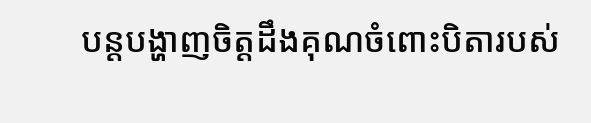បន្តបង្ហាញចិត្តដឹងគុណចំពោះបិតារបស់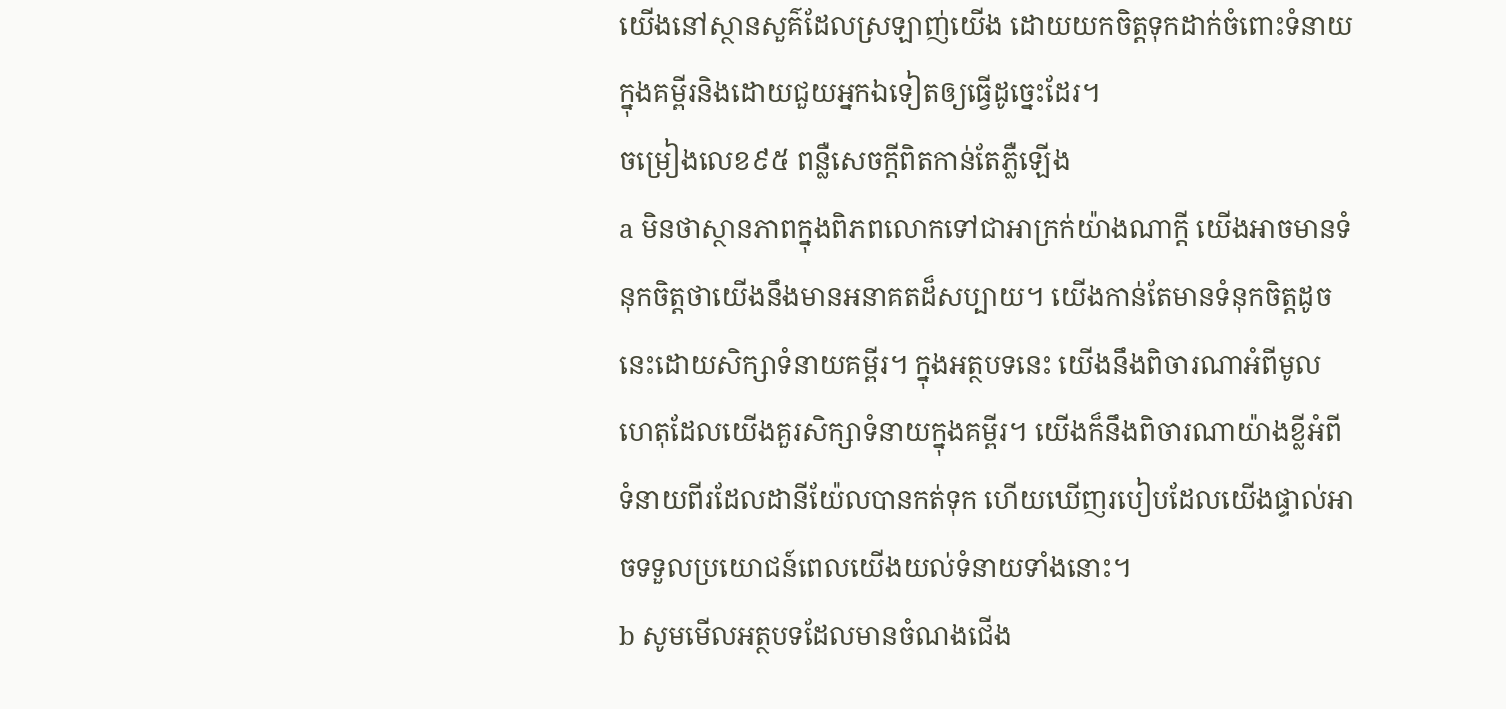យើងនៅស្ថានសួគ៌ដែលស្រឡាញ់យើង ដោយយកចិត្តទុកដាក់ចំពោះទំនាយក្នុងគម្ពីរនិងដោយជួយអ្នកឯទៀតឲ្យធ្វើដូច្នេះដែរ។
ចម្រៀងលេខ៩៥ ពន្លឺសេចក្ដីពិតកាន់តែភ្លឺឡើង
a មិនថាស្ថានភាពក្នុងពិភពលោកទៅជាអាក្រក់យ៉ាងណាក្ដី យើងអាចមានទំនុកចិត្តថាយើងនឹងមានអនាគតដ៏សប្បាយ។ យើងកាន់តែមានទំនុកចិត្តដូចនេះដោយសិក្សាទំនាយគម្ពីរ។ ក្នុងអត្ថបទនេះ យើងនឹងពិចារណាអំពីមូលហេតុដែលយើងគួរសិក្សាទំនាយក្នុងគម្ពីរ។ យើងក៏នឹងពិចារណាយ៉ាងខ្លីអំពីទំនាយពីរដែលដានីយ៉ែលបានកត់ទុក ហើយឃើញរបៀបដែលយើងផ្ទាល់អាចទទួលប្រយោជន៍ពេលយើងយល់ទំនាយទាំងនោះ។
b សូមមើលអត្ថបទដែលមានចំណងជើង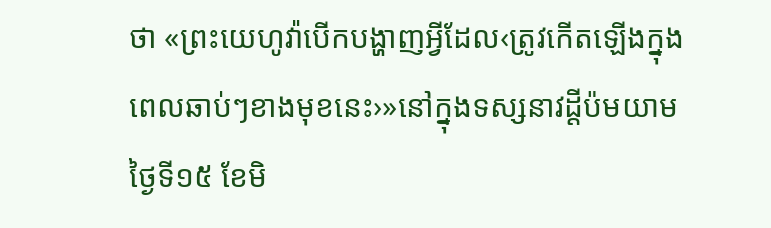ថា «ព្រះយេហូវ៉ាបើកបង្ហាញអ្វីដែល‹ត្រូវកើតឡើងក្នុងពេលឆាប់ៗខាងមុខនេះ›»នៅក្នុងទស្សនាវដ្ដីប៉មយាម ថ្ងៃទី១៥ ខែមិ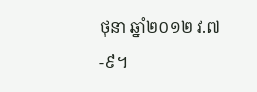ថុនា ឆ្នាំ២០១២ វ.៧-៩។